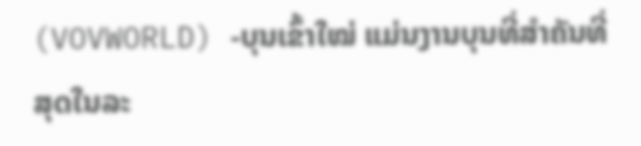(VOVWORLD) -ບຸນເຂົ້າໃໝ່ ແມ່ນງານບຸນທີ່ສຳຄັນທີ່ສຸດໃນລະ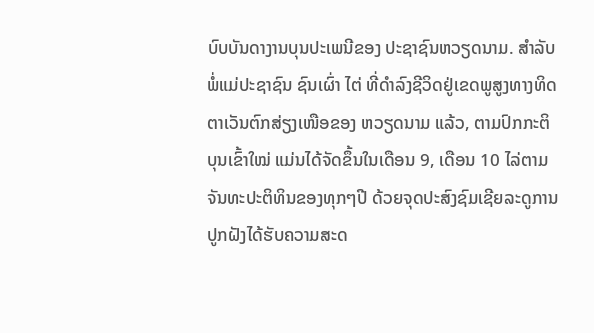ບົບບັນດາງານບຸນປະເພນີຂອງ ປະຊາຊົນຫວຽດນາມ. ສຳລັບພໍ່ແມ່ປະຊາຊົນ ຊົນເຜົ່າ ໄຕ່ ທີ່ດຳລົງຊີວິດຢູ່ເຂດພູສູງທາງທິດຕາເວັນຕົກສ່ຽງເໜືອຂອງ ຫວຽດນາມ ແລ້ວ, ຕາມປົກກະຕິ ບຸນເຂົ້າໃໝ່ ແມ່ນໄດ້ຈັດຂຶ້ນໃນເດືອນ 9, ເດືອນ 10 ໄລ່ຕາມຈັນທະປະຕິທິນຂອງທຸກໆປີ ດ້ວຍຈຸດປະສົງຊົມເຊີຍລະດູການປູກຝັງໄດ້ຮັບຄວາມສະດ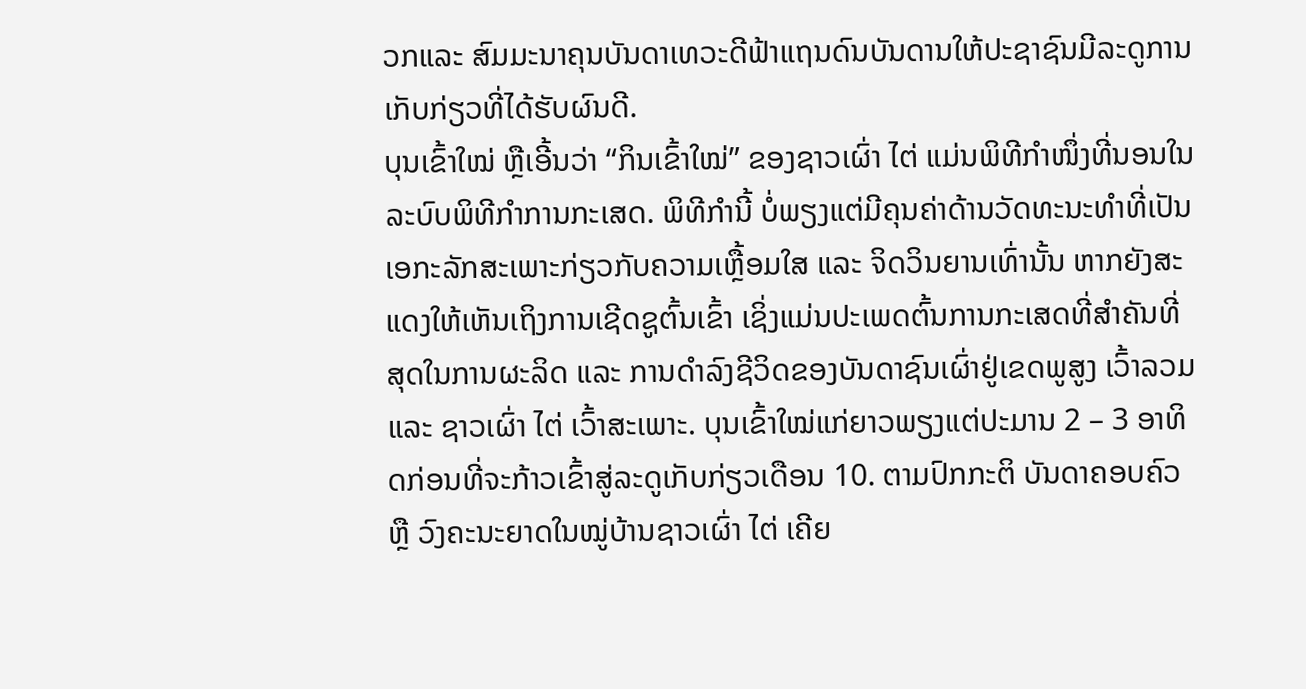ວກແລະ ສົມມະນາຄຸນບັນດາເທວະດີຟ້າແຖນດົນບັນດານໃຫ້ປະຊາຊົນມີລະດູການເກັບກ່ຽວທີ່ໄດ້ຮັບຜົນດີ.
ບຸນເຂົ້າໃໝ່ ຫຼືເອີ້ນວ່າ “ກິນເຂົ້າໃໝ່” ຂອງຊາວເຜົ່າ ໄຕ່ ແມ່ນພິທີກຳໜຶ່ງທີ່ນອນໃນລະບົບພິທີກຳການກະເສດ. ພິທີກຳນີ້ ບໍ່ພຽງແຕ່ມີຄຸນຄ່າດ້ານວັດທະນະທຳທີ່ເປັນເອກະລັກສະເພາະກ່ຽວກັບຄວາມເຫຼື້ອມໃສ ແລະ ຈິດວິນຍານເທົ່ານັ້ນ ຫາກຍັງສະແດງໃຫ້ເຫັນເຖິງການເຊີດຊູຕົ້ນເຂົ້າ ເຊິ່ງແມ່ນປະເພດຕົ້ນການກະເສດທີ່ສຳຄັນທີ່ສຸດໃນການຜະລິດ ແລະ ການດຳລົງຊີວິດຂອງບັນດາຊົນເຜົ່າຢູ່ເຂດພູສູງ ເວົ້າລວມ ແລະ ຊາວເຜົ່າ ໄຕ່ ເວົ້າສະເພາະ. ບຸນເຂົ້າໃໝ່ແກ່ຍາວພຽງແຕ່ປະມານ 2 – 3 ອາທິດກ່ອນທີ່ຈະກ້າວເຂົ້າສູ່ລະດູເກັບກ່ຽວເດືອນ 10. ຕາມປົກກະຕິ ບັນດາຄອບຄົວ ຫຼື ວົງຄະນະຍາດໃນໝູ່ບ້ານຊາວເຜົ່າ ໄຕ່ ເຄີຍ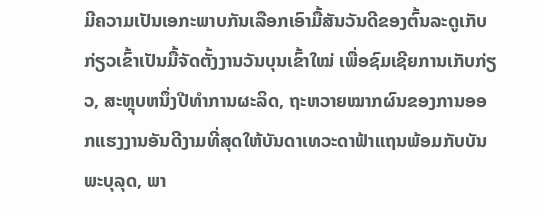ມີຄວາມເປັນເອກະພາບກັນເລືອກເອົາມື້ສັນວັນດີຂອງຕົ້ນລະດູເກັບກ່ຽວເຂົ້າເປັນມື້ຈັດຕັ້ງງານວັນບຸນເຂົ້າໃໝ່ ເພື່ອຊົມເຊີຍການເກັບກ່ຽວ, ສະຫຼຸບຫນຶ່ງປີທຳການຜະລິດ, ຖະຫວາຍໝາກຜົນຂອງການອອກແຮງງານອັນດີງາມທີ່ສຸດໃຫ້ບັນດາເທວະດາຟ້າແຖນພ້ອມກັບບັນພະບຸລຸດ, ພາ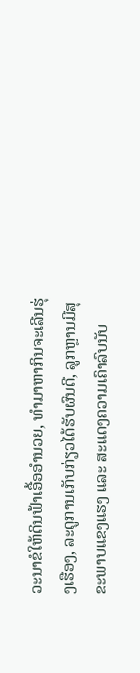ວະນາຂໍໃຫ້ດິນຟ້າເອື້ອອຳນວຍ, ທຳມາຫາກິນຈະເລີນຮຸ່ງເຮືອງ, ລະດູການເກັບກ່ຽວໄດ້ຮັບຜົນດີ, ລູກຫຼານມີສຸຂະພາບແຂງແຮງ ແລະ ສະແດງຄວາມເຄົາລົບນັບ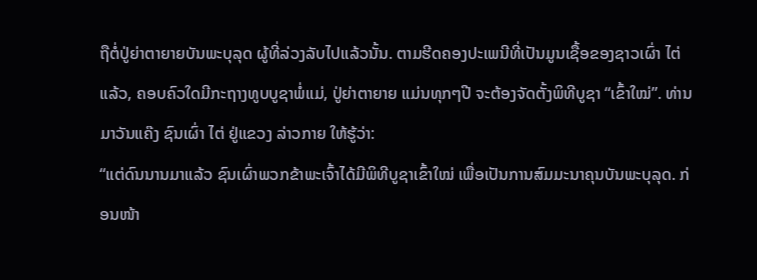ຖືຕໍ່ປູ່ຍ່າຕາຍາຍບັນພະບຸລຸດ ຜູ້ທີ່ລ່ວງລັບໄປແລ້ວນັ້ນ. ຕາມຮີດຄອງປະເພນີທີ່ເປັນມູນເຊື້ອຂອງຊາວເຜົ່າ ໄຕ່ ແລ້ວ, ຄອບຄົວໃດມີກະຖາງທູບບູຊາພໍ່ແມ່, ປູ່ຍ່າຕາຍາຍ ແມ່ນທຸກໆປີ ຈະຕ້ອງຈັດຕັ້ງພິທີບູຊາ “ເຂົ້າໃໝ່”. ທ່ານ ມາວັນແຄ໊ງ ຊົນເຜົ່າ ໄຕ່ ຢູ່ແຂວງ ລ່າວກາຍ ໃຫ້ຮູ້ວ່າ:
“ແຕ່ດົນນານມາແລ້ວ ຊົນເຜົ່າພວກຂ້າພະເຈົ້າໄດ້ມີພິທີບູຊາເຂົ້າໃໝ່ ເພື່ອເປັນການສົມມະນາຄຸນບັນພະບຸລຸດ. ກ່ອນໜ້າ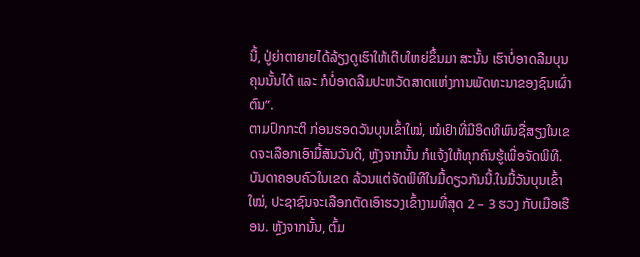ນີ້, ປູ່ຍ່າຕາຍາຍໄດ້ລ້ຽງດູເຮົາໃຫ້ເຕີບໃຫຍ່ຂຶ້ນມາ ສະນັ້ນ ເຮົາບໍ່ອາດລືມບຸນຄຸນນັ້ນໄດ້ ແລະ ກໍບໍ່ອາດລືມປະຫວັດສາດແຫ່ງການພັດທະນາຂອງຊົນເຜົ່າຕົນ”.
ຕາມປົກກະຕິ ກ່ອນຮອດວັນບຸນເຂົ້າໃໝ່, ໝໍເຢົາທີ່ມີອິດທິພົນຊື່ສຽງໃນເຂດຈະເລືອກເອົາມື້ສັນວັນດີ, ຫຼັງຈາກນັ້ນ ກໍແຈ້ງໃຫ້ທຸກຄົນຮູ້ເພື່ອຈັດພິທີ.ບັນດາຄອບຄົວໃນເຂດ ລ້ວນແຕ່ຈັດພິທີໃນມື້ດຽວກັນນີ້.ໃນມື້ວັນບຸນເຂົ້າໃໝ່, ປະຊາຊົນຈະເລືອກຕັດເອົາຮວງເຂົ້າງາມທີ່ສຸດ 2 – 3 ຮວງ ກັບເມືອເຮືອນ. ຫຼັງຈາກນັ້ນ, ຕົ້ມ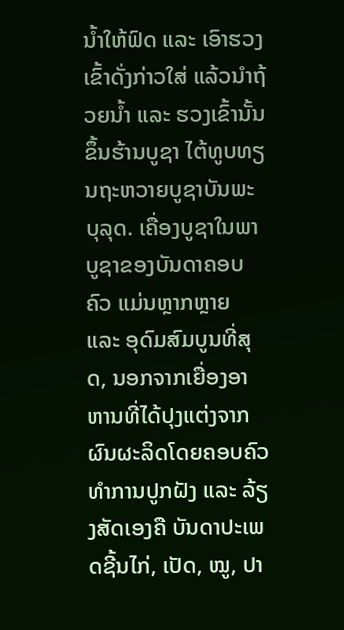ນ້ຳໃຫ້ຟົດ ແລະ ເອົາຮວງເຂົ້າດັ່ງກ່າວໃສ່ ແລ້ວນຳຖ້ວຍນ້ຳ ແລະ ຮວງເຂົ້ານັ້ນຂຶ້ນຮ້ານບູຊາ ໄຕ້ທູບທຽນຖະຫວາຍບູຊາບັນພະບຸລຸດ. ເຄື່ອງບູຊາໃນພາບູຊາຂອງບັນດາຄອບຄົວ ແມ່ນຫຼາກຫຼາຍ ແລະ ອຸດົມສົມບູນທີ່ສຸດ, ນອກຈາກເຍື່ອງອາຫານທີ່ໄດ້ປຸງແຕ່ງຈາກຜົນຜະລິດໂດຍຄອບຄົວທຳການປູກຝັງ ແລະ ລ້ຽງສັດເອງຄື ບັນດາປະເພດຊີ້ນໄກ່, ເປັດ, ໝູ, ປາ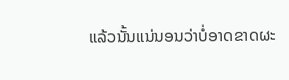ແລ້ວນັ້ນແນ່ນອນວ່າບໍ່ອາດຂາດຜະ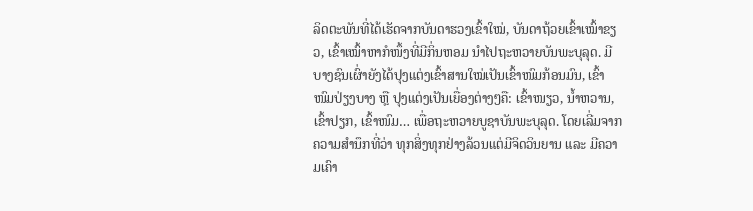ລິດຕະພັນທີ່ໄດ້ເຮັດຈາກບັນດາຮວງເຂົ້າໃໝ່, ບັນດາຖ້ວຍເຂົ້າເໝົ້າຂຽວ, ເຂົ້າເໝົ້າຫາກໍໜຶ້ງທີ່ມີກິ່ນຫອມ ນຳໄປຖະຫວາຍບັນພະບຸລຸດ. ມີບາງຊົນເຜົ່າຍັງໄດ້ປຸງແຕ່ງເຂົ້າສານໃໝ່ເປັນເຂົ້າໜົມກ້ອນມົນ, ເຂົ້າໜົມປ່ຽງບາງ ຫຼື ປຸງແຕ່ງເປັນເຍື່ອງຕ່າງໆຄື: ເຂົ້າໜຽວ, ນ້ຳຫວານ, ເຂົ້າປຽກ, ເຂົ້າໜົມ… ເພື່ອຖະຫວາຍບູຊາບັນພະບຸລຸດ. ໂດຍເລີ່ມຈາກຄວາມສຳນຶກທີ່ວ່າ ທຸກສິ່ງທຸກຢ່າງລ້ວນແຕ່ມີຈິດວິນຍານ ແລະ ມີຄວາມເຄົາ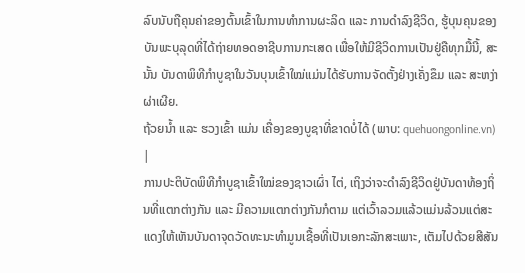ລົບນັບຖືຄຸນຄ່າຂອງຕົ້ນເຂົ້າໃນການທຳການຜະລິດ ແລະ ການດຳລົງຊີວິດ, ຮູ້ບຸນຄຸນຂອງບັນພະບຸລຸດທີ່ໄດ້ຖ່າຍທອດອາຊີບການກະເສດ ເພື່ອໃຫ້ມີຊີວິດການເປັນຢູ່ຄືທຸກມື້ນີ້, ສະນັ້ນ ບັນດາພິທີກຳບູຊາໃນວັນບຸນເຂົ້າໃໝ່ແມ່ນໄດ້ຮັບການຈັດຕັ້ງຢ່າງເຄັ່ງຂຶມ ແລະ ສະຫງ່າຜ່າເຜີຍ.
ຖ້ວຍນ້ຳ ແລະ ຮວງເຂົ້າ ແມ່ນ ເຄື່ອງຂອງບູຊາທີ່ຂາດບໍ່ໄດ້ (ພາບ: quehuongonline.vn) |
ການປະຕິບັດພິທີກຳບູຊາເຂົ້າໃໝ່ຂອງຊາວເຜົ່າ ໄຕ່, ເຖິງວ່າຈະດຳລົງຊີວິດຢູ່ບັນດາທ້ອງຖິ່ນທີ່ແຕກຕ່າງກັນ ແລະ ມີຄວາມແຕກຕ່າງກັນກໍຕາມ ແຕ່ເວົ້າລວມແລ້ວແມ່ນລ້ວນແຕ່ສະແດງໃຫ້ເຫັນບັນດາຈຸດວັດທະນະທຳມູນເຊື້ອທີ່ເປັນເອກະລັກສະເພາະ, ເຕັມໄປດ້ວຍສີສັນ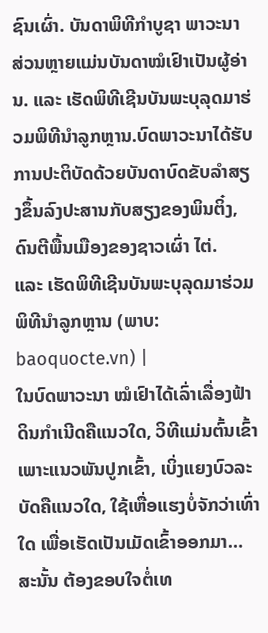ຊົນເຜົ່າ. ບັນດາພິທີກຳບູຊາ ພາວະນາ ສ່ວນຫຼາຍແມ່ນບັນດາໝໍເຢົາເປັນຜູ້ອ່ານ. ແລະ ເຮັດພິທີເຊີນບັນພະບຸລຸດມາຮ່ວມພິທີນຳລູກຫຼານ.ບົດພາວະນາໄດ້ຮັບການປະຕິບັດດ້ວຍບັນດາບົດຂັບລຳສຽງຂຶ້ນລົງປະສານກັບສຽງຂອງພິນຕິ໋ງ, ດົນຕີພື້ນເມືອງຂອງຊາວເຜົ່າ ໄຕ່.
ແລະ ເຮັດພິທີເຊີນບັນພະບຸລຸດມາຮ່ວມພິທີນຳລູກຫຼານ (ພາບ: baoquocte.vn) |
ໃນບົດພາວະນາ ໝໍເຢົາໄດ້ເລົ່າເລື່ອງຟ້າດິນກຳເນີດຄືແນວໃດ, ວິທີແມ່ນຕົ້ນເຂົ້າເພາະແນວພັນປູກເຂົ້າ, ເບິ່ງແຍງບົວລະບັດຄືແນວໃດ, ໃຊ້ເຫື່ອແຮງບໍ່ຈັກວ່າເທົ່າໃດ ເພື່ອເຮັດເປັນເມັດເຂົ້າອອກມາ… ສະນັ້ນ ຕ້ອງຂອບໃຈຕໍ່ເທ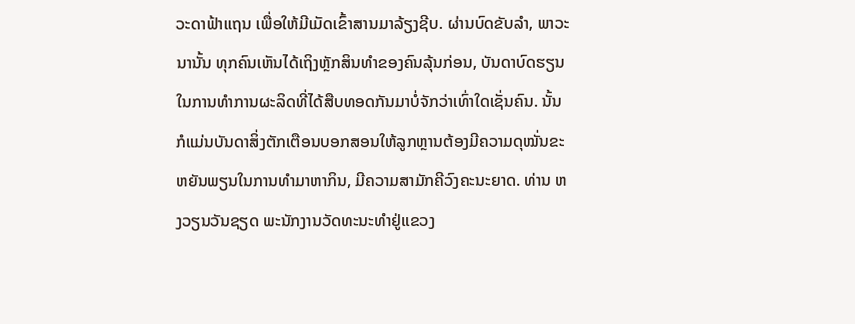ວະດາຟ້າແຖນ ເພື່ອໃຫ້ມີເມັດເຂົ້າສານມາລ້ຽງຊີບ. ຜ່ານບົດຂັບລຳ, ພາວະນານັ້ນ ທຸກຄົນເຫັນໄດ້ເຖິງຫຼັກສິນທຳຂອງຄົນລຸ້ນກ່ອນ, ບັນດາບົດຮຽນໃນການທຳການຜະລິດທີ່ໄດ້ສືບທອດກັນມາບໍ່ຈັກວ່າເທົ່າໃດເຊັ່ນຄົນ. ນັ້ນກໍແມ່ນບັນດາສິ່ງຕັກເຕືອນບອກສອນໃຫ້ລູກຫຼານຕ້ອງມີຄວາມດຸໝັ່ນຂະຫຍັນພຽນໃນການທຳມາຫາກິນ, ມີຄວາມສາມັກຄີວົງຄະນະຍາດ. ທ່ານ ຫງວຽນວັນຊຽດ ພະນັກງານວັດທະນະທຳຢູ່ແຂວງ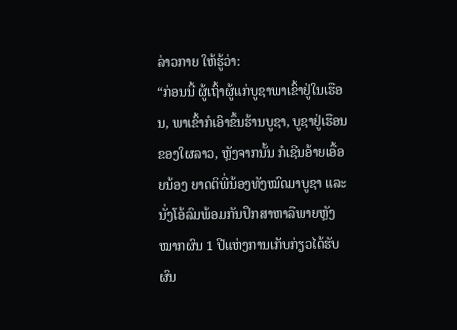ລ່າວກາຍ ໃຫ້ຮູ້ວ່າ:
“ກ່ອນນີ້ ຜູ້ເຖົ້າຜູ້ແກ່ບູຊາພາເຂົ້າຢູ່ໃນເຮືອນ, ພາເຂົ້າກໍເອົາຂຶ້ນຮ້ານບູຊາ, ບູຊາຢູ່ເຮືອນຂອງໃຜລາວ, ຫຼັງຈາກນັ້ນ ກໍເຊີນອ້າຍເອື້ອຍນ້ອງ ຍາດຕິພີ່ນ້ອງທັງໝົດມາບູຊາ ແລະ ນັ່ງໂອ້ລົມພ້ອມກັນປຶກສາຫາລືພາຍຫຼັງໝາກຜົນ 1 ປີແຫ່ງການເກັບກ່ຽວໄດ້ຮັບຜົນ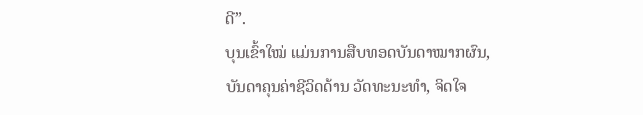ດີ”.
ບຸນເຂົ້າໃໝ່ ແມ່ນການສືບທອດບັນດາໝາກຜົນ, ບັນດາຄຸນຄ່າຊີວິດດ້ານ ວັດທະນະທຳ, ຈິດໃຈ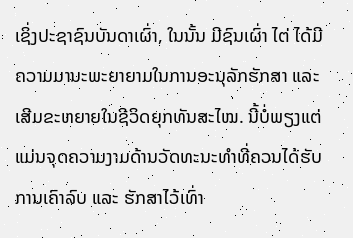ເຊິ່ງປະຊາຊົນບັນດາເຜົ່າ, ໃນນັ້ນ ມີຊົນເຜົ່າ ໄຕ່ ໄດ້ມີຄວາມມານະພະຍາຍາມໃນການອະນຸລັກຮັກສາ ແລະ ເສີມຂະຫຍາຍໃນຊີວິດຍຸກທັນສະໄໝ. ນີ້ບໍ່ພຽງແຕ່ແມ່ນຈຸດຄວາມງາມດ້ານວັດທະນະທຳທີ່ຄວນໄດ້ຮັບການເຄົາລົບ ແລະ ຮັກສາໄວ້ເທົ່າ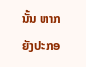ນັ້ນ ຫາກຍັງປະກອ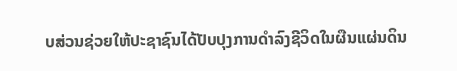ບສ່ວນຊ່ວຍໃຫ້ປະຊາຊົນໄດ້ປັບປຸງການດຳລົງຊີວິດໃນຜືນແຜ່ນດິນ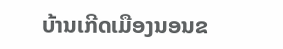ບ້ານເກີດເມືອງນອນຂ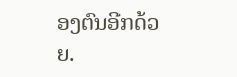ອງຕົນອີກດ້ວຍ.